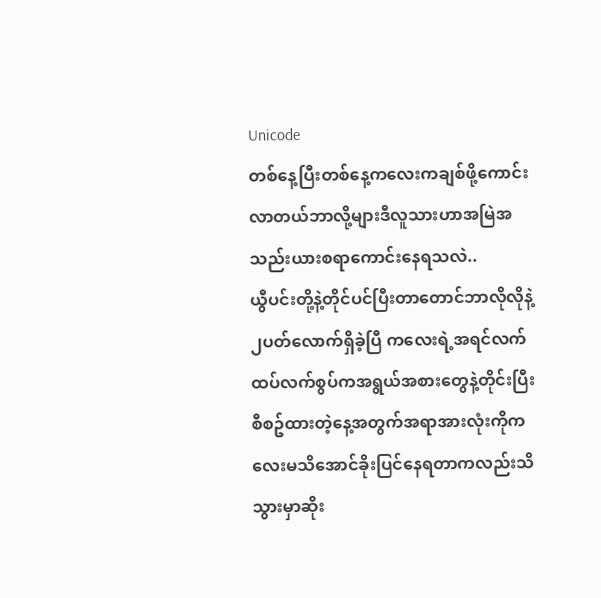Unicode
တစ်နေ့ပြီးတစ်နေ့ကလေးကချစ်ဖို့ကောင်းလာတယ်ဘာလို့များဒီလူသားဟာအမြဲအသည်းယားစရာကောင်းနေရသလဲ..
ယွီပင်းတို့နဲ့တိုင်ပင်ပြီးတာတောင်ဘာလိုလိုနဲ့၂ပတ်လောက်ရှိခဲ့ပြီ ကလေးရဲ့အရင်လက်ထပ်လက်စွပ်ကအရွယ်အစားတွေနဲ့တိုင်းပြီးစီစဥ်ထားတဲ့နေ့အတွက်အရာအားလုံးကိုကလေးမသိအောင်ခိုးပြင်နေရတာကလည်းသိသွားမှာဆိုး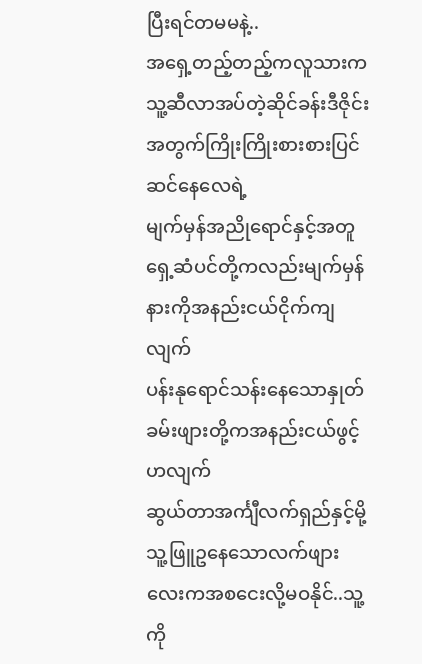ပြီးရင်တမမနဲ့..
အရှေ့တည့်တည့်ကလူသားကသူ့ဆီလာအပ်တဲ့ဆိုင်ခန်းဒီဇိုင်းအတွက်ကြိုးကြိုးစားစားပြင်ဆင်နေလေရဲ့
မျက်မှန်အညိုရောင်နှင့်အတူရှေ့ဆံပင်တို့ကလည်းမျက်မှန်နားကိုအနည်းငယ်ငိုက်ကျလျက်
ပန်းနုရောင်သန်းနေသောနှုတ်ခမ်းဖျားတို့ကအနည်းငယ်ဖွင့်ဟလျက်
ဆွယ်တာအင်္ကျီလက်ရှည်နှင့်မို့သူ့ဖြူဥနေသောလက်ဖျားလေးကအစငေးလို့မဝနိုင်..သူ့ကို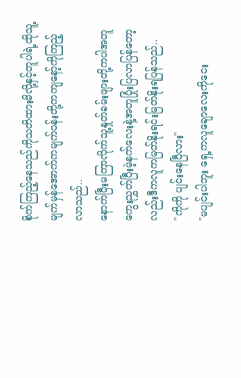စိုက်ကြည့်နေသည်ကိုသတိထားမိလို့နှင့်တူပါရဲ့ထိုသူ့မျက်မှန်အောက်ကမျက်ဝန်းတို့ကကျနော့်ကိုကြည့်လာသည်..
နောက်ပြီးမကြာလိုက်သူ့နှုတ်ခမ်းဖျားတို့ကပါအတူကွေးညွှတ်ပြီးမဲ့နက်လေးနဲ့အတူပြုံးပြလာပြန်တော့လည်းဒီကလူကမြတ်နိုးရင်းမြတ်နိုးရပြန်သည်..
"ကိုကို ပျင်းနေပြီလား"
"မပျင်းပါဘူး ရှေ့ကလူချောလေးကိုငေး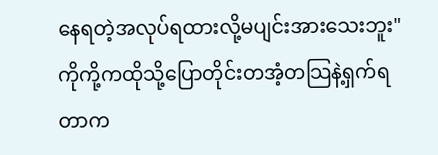နေရတဲ့အလုပ်ရထားလို့မပျင်းအားသေးဘူး"ကိုကို့ကထိုသို့ပြောတိုင်းတအံ့တသြနဲ့ရှက်ရတာက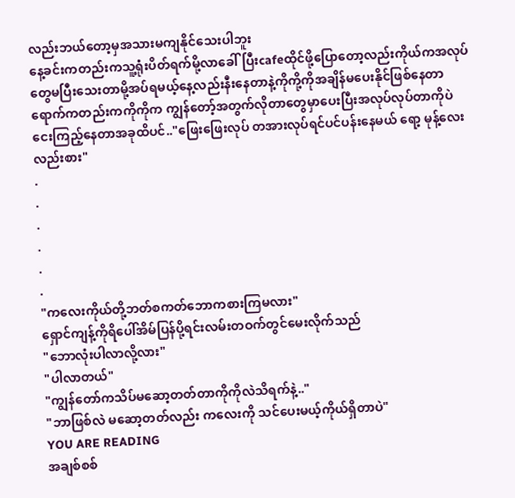လည်းဘယ်တော့မှအသားမကျနိုင်သေးပါဘူး
နေ့ခင်းကတည်းကသူ့ရုံးပိတ်ရက်မို့လာခေါ်ပြီးcafeထိုင်ဖို့ပြောတော့လည်းကိုယ်ကအလုပ်တွေမပြီးသေးတာမို့အပ်ရမယ့်နေ့လည်းနီးနေတာနဲ့ကိုကို့ကိုအချိန်မပေးနိုင်ဖြစ်နေတာ
ရောက်ကတည်းကကိုကိုက ကျွန်တော့်အတွက်လိုတာတွေမှာပေးပြီးအလုပ်လုပ်တာကိုပဲငေးကြည့်နေတာအခုထိပင်.."ဖြေးဖြေးလုပ် တအားလုပ်ရင်ပင်ပန်းနေမယ် ရော့ မုန့်လေးလည်းစား"
.
.
.
.
.
.
"ကလေးကိုယ်တို့ဘတ်စကတ်ဘောကစားကြမလား"
ရှောင်ကျန့်ကိုရိပေါ်အိမ်ပြန်ပို့ရင်းလမ်းတဝက်တွင်မေးလိုက်သည်
"ဘောလုံးပါလာလို့လား"
"ပါလာတယ်"
"ကျွန်တော်ကသိပ်မဆော့တတ်တာကိုကိုလဲသိရက်နဲ့.."
"ဘာဖြစ်လဲ မဆော့တတ်လည်း ကလေးကို သင်ပေးမယ့်ကိုယ်ရှိတာပဲ"
YOU ARE READING
အချစ်စစ်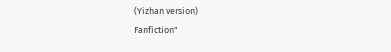(Yizhan version)
Fanfiction"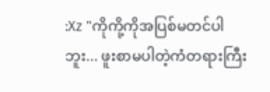:Xz "ကိုကို့ကိုအပြစ်မတင်ပါဘူး... ဖူးစာမပါတဲ့ကံတရားကြီး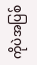ကိုပဲအပြစ်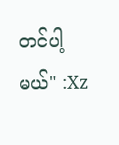တင်ပါ့မယ်" :Xz